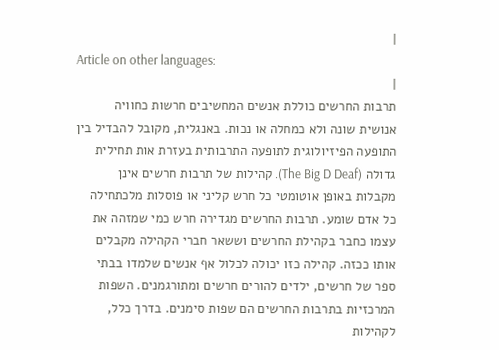|
Article on other languages:
|
תרבות החרשים כוללת אנשים המחשיבים חרשות כחוויה אנושית שונה ולא כמחלה או נכות. באנגלית, מקובל להבדיל בין התופעה הפיזיולוגית לתופעה התרבותית בעזרת אות תחילית גדולה (The Big D Deaf). קהילות של תרבות חרשים אינן מקבלות באופן אוטומטי כל חרש קליני או פוסלות מלכתחילה כל אדם שומע. תרבות החרשים מגדירה חרש כמי שמזהה את עצמו כחבר בקהילת החרשים וששאר חברי הקהילה מקבלים אותו ככזה. קהילה כזו יכולה לכלול אף אנשים שלמדו בבתי ספר של חרשים, ילדים להורים חרשים ומתורגמנים. השפות המרכזיות בתרבות החרשים הם שפות סימנים. בדרך כלל, לקהילות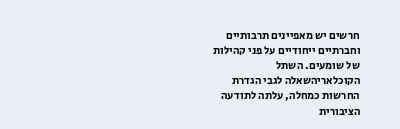חרשים יש מאפיינים תרבותיים וחברתיים ייחודיים על פני קהילות של שומעים. השתל הקוכלאריהשאלה לגבי הגדרת החרשות כמחלה, עלתה לתודעה הציבורית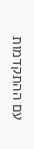עם ההתקדמות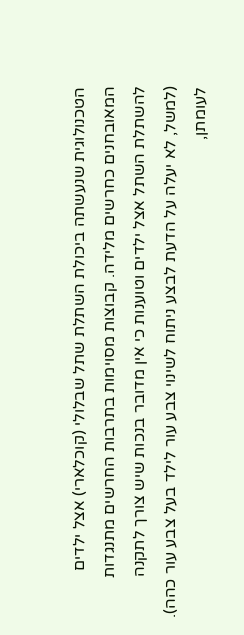הטכנולוגית שנעשתה ביכולת השתלת שתל שבלולי (קוכלארי) אצל ילדים המאובחנים כחרשים מלידה. קבוצות מסוימות בתרבות החרשים מתנגדות להשתלת השתל אצל ילדים וטוענות כי אין מדובר בנכות שיש צורך לתקנה (למשל, לא יעלה על הדעת לבצע ניתוח לשינוי צבע עור לילד בעל צבע עור כהה). לעומתן,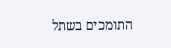התומכים בשתל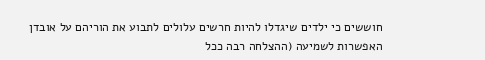חוששים כי ילדים שיגדלו להיות חרשים עלולים לתבוע את הוריהם על אובדן האפשרות לשמיעה (ההצלחה רבה ככל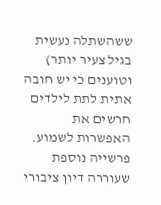ששהשתלה נעשית בגיל צעיר יותר) וטוענים כי יש חובה אתית לתת לילדים חרשים את האפשרות לשמוע. פרשייה נוספת שעוררה דיון ציבורי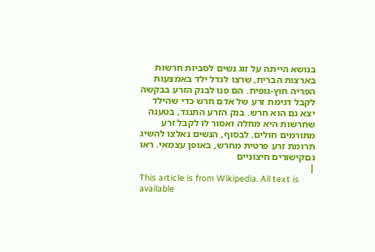בנושא הייתה על זוג נשים לסביות חרשות בארצות הברית, שרצו לגדל ילד באמצעות הפריה חוץ-גופית. הם פנו לבנק הזרע בבקשה לקבל דגימת זרע של אדם חרש כדי שהילד יצא גם הוא חרש. בנק הזרע התנגד, בטענה שחרשות היא מחלה ואסור לו לקבל זרע מתורמים חולים. לבסוף, הנשים נאלצו להשיג תרומת זרע פרטית מחרש, באופן עצמאי. ראו גםקישורים חיצוניים
|
This article is from Wikipedia. All text is available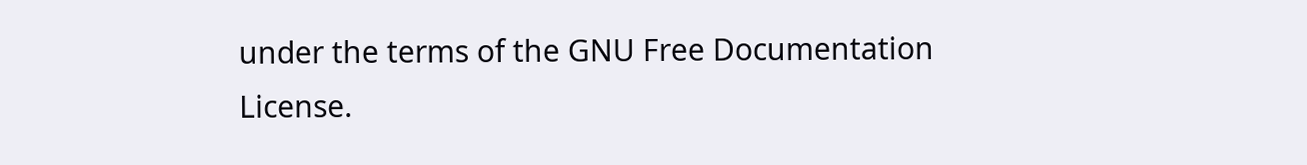under the terms of the GNU Free Documentation License.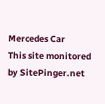Mercedes Car
This site monitored by SitePinger.net